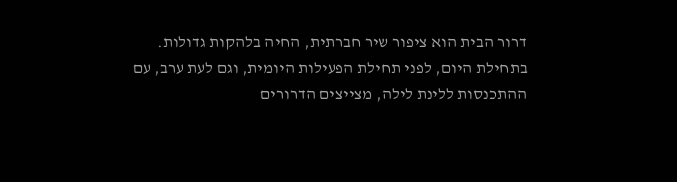דרור הבית הוא ציפור שיר חברתית, החיה בלהקות גדולות. בתחילת היום, לפני תחילת הפעילות היומית, וגם לעת ערב, עם ההתכנסות ללינת לילה, מצייצים הדרורים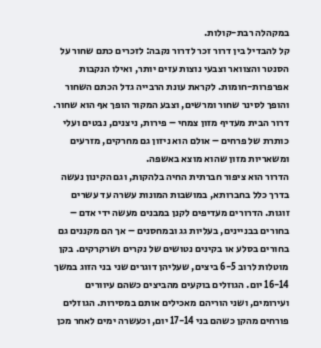במקהלה רבת-קולות.
קל להבדיל בין דרור זכר לדרור נקבה: לזכרים כתם שחור על הסנטר והצוואר וצבעי נוצות עזים יותר, ואילו הנקבות אפרפרות-חומות. לקראת עונת הרבייה גדל הכתם השחור והופך לסינר שחור ומרשים, וצבע המקור הופך אף הוא שחור.
דרור הבית מעדיף מזון צמחי – פירות, ניצנים, נבטים ועלי כותרת של פרחים – אולם הוא ניזון גם מחרקים, מזרעים ומשאריות מזון שהוא מוצא באשפה.
הדרור הוא ציפור חברתית החיה בלהקות, וגם הקינון נעשה בדרך כלל בחברותא, במושבות המונות עשרה עד עשרים זוגות. הדרורים מעדיפים לקנן במבנים מעשה ידי אדם – בחורים בבניינים, בעליות גג ובמחסנים – אך הם מקננים גם בחורים בסלע או בקינים נטושים של נקרים ושרקרקים. בקן מוטלות לרוב 6-5 ביצים, שעליהן דוגרים שני בני הזוג במשך 16-14 יום. הגוזלים בוקעים מהביצים כשהם עיוורים ועירומים, ושני הוריהם מאכילים אותם במסירות. הגוזלים פורחים מהקן כשהם בני 17-14 יום, וכעשרה ימים לאחר מכן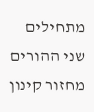מתחילים שני ההורים מחזור קינון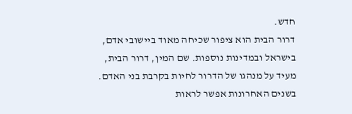חדש.
דרור הבית הוא ציפור שכיחה מאוד ביישובי אדם, בישראל ובמדינות נוספות. שם המין, דרור הבית, מעיד על מנהגו של הדרור לחיות בקרבת בני האדם.
בשנים האחרונות אפשר לראות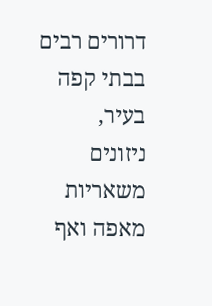דרורים רבים בבתי קפה בעיר, ניזונים משאריות מאפה ואף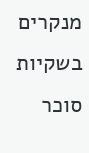מנקרים בשקיות סוכר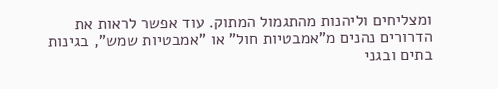ומצליחים וליהנות מהתגמול המתוק. עוד אפשר לראות את הדרורים נהנים מ"אמבטיות חול" או "אמבטיות שמש", בגינות בתים ובגני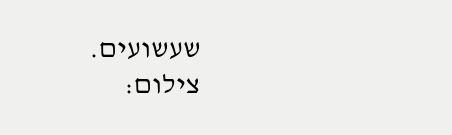שעשועים.
צילום: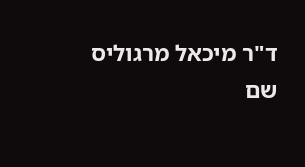ד"ר מיכאל מרגוליס
שם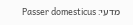מדעי: Passer domesticus